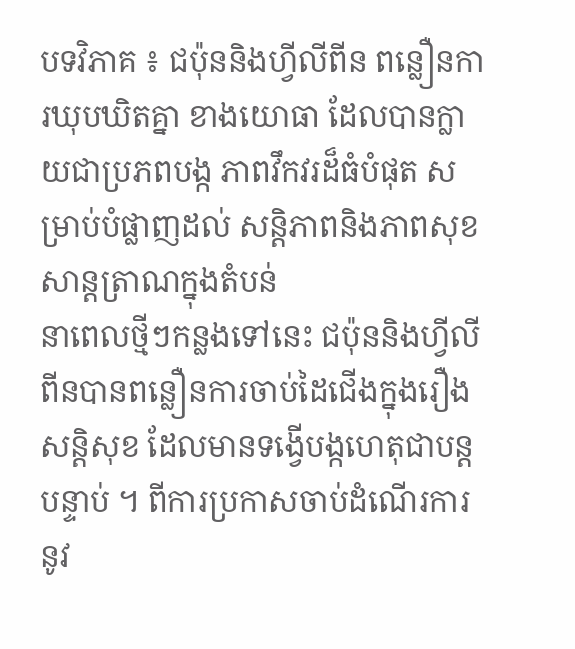បទវិភាគ ៖ ជប៉ុននិងហ្វីលីពីន ពន្លឿនការឃុបឃិតគ្នា ខាងយោធា ដែលបានក្លាយជាប្រភពបង្ក ភាពវឹកវរដ៏ធំបំផុត សម្រាប់បំផ្លាញដល់ សន្តិភាពនិងភាពសុខសាន្តត្រាណក្នុងតំបន់
នាពេលថ្មីៗកន្លងទៅនេះ ជប៉ុននិងហ្វីលីពីនបានពន្លឿនការចាប់ដៃជើងក្នុងរឿងសន្តិសុខ ដែលមានទង្វើបង្កហេតុជាបន្តបន្ទាប់ ។ ពីការប្រកាសចាប់ដំណើរការនូវ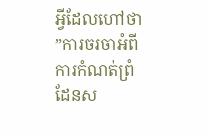អ្វីដែលហៅថា ”ការចរចាអំពីការកំណត់ព្រំដែនស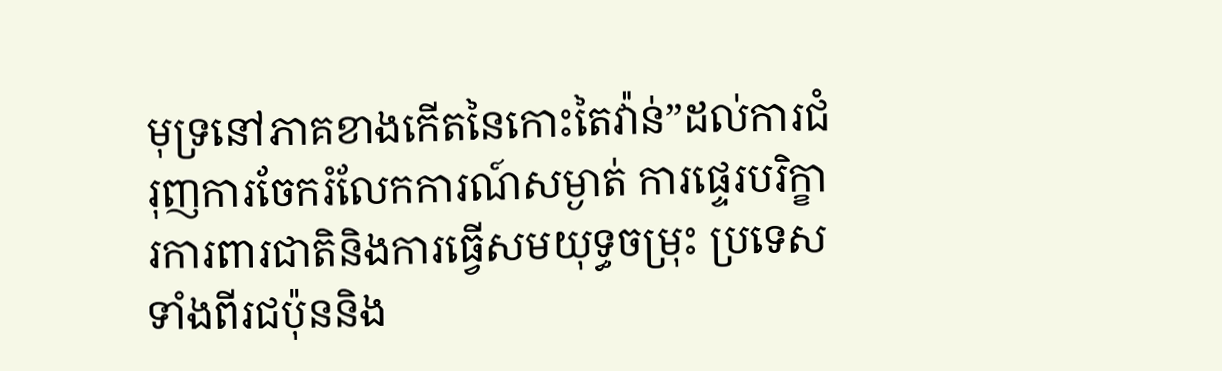មុទ្រនៅភាគខាងកើតនៃកោះតៃវ៉ាន់”ដល់ការជំរុញការចែករំលែកការណ៍សម្ងាត់ ការផ្ទេរបរិក្ខារការពារជាតិនិងការធ្វើសមយុទ្ធចម្រុះ ប្រទេសទាំងពីរជប៉ុននិង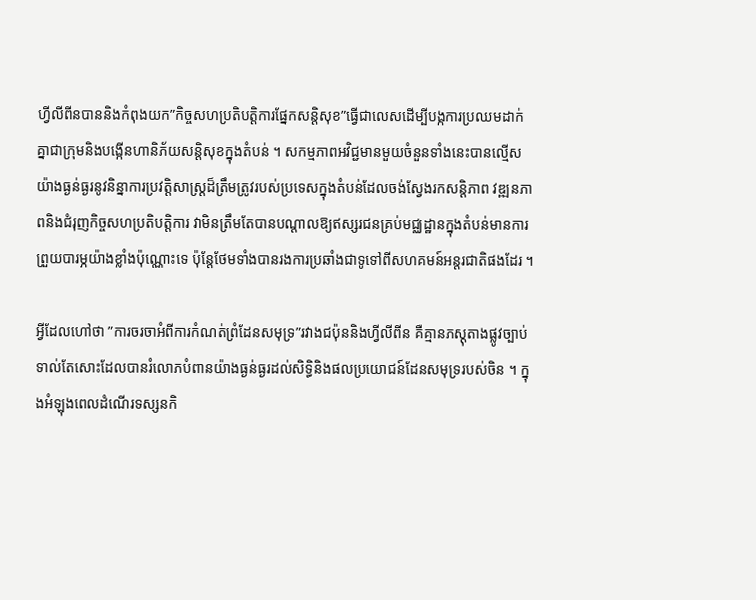ហ្វីលីពីនបាននិងកំពុងយក”កិច្ចសហប្រតិបត្តិការផ្នែកសន្តិសុខ”ធ្វើជាលេសដើម្បីបង្កការប្រឈមដាក់គ្នាជាក្រុមនិងបង្កើនហានិភ័យសន្តិសុខក្នុងតំបន់ ។ សកម្មភាពអវិជ្ជមានមួយចំនួនទាំងនេះបានល្មើសយ៉ាងធ្ងន់ធ្ងរនូវនិន្នាការប្រវត្តិសាស្ត្រដ៏ត្រឹមត្រូវរបស់ប្រទេសក្នុងតំបន់ដែលចង់ស្វែងរកសន្តិភាព វឌ្ឍនភាពនិងជំរុញកិច្ចសហប្រតិបតិ្តការ វាមិនត្រឹមតែបានបណ្តាលឱ្យឥស្សរជនគ្រប់មជ្ឈដ្ឋានក្នុងតំបន់មានការព្រួយបារម្ភយ៉ាងខ្លាំងប៉ុណ្ណោះទេ ប៉ុន្តែថែមទាំងបានរងការប្រឆាំងជាទូទៅពីសហគមន៍អន្តរជាតិផងដែរ ។

អ្វីដែលហៅថា ”ការចរចាអំពីការកំណត់ព្រំដែនសមុទ្រ”រវាងជប៉ុននិងហ្វីលីពីន គឺគ្មានភស្តុតាងផ្លូវច្បាប់ទាល់តែសោះដែលបានរំលោភបំពានយ៉ាងធ្ងន់ធ្ងរដល់សិទ្ធិនិងផលប្រយោជន៍ដែនសមុទ្ររបស់ចិន ។ ក្នុងអំឡុងពេលដំណើរទស្សនកិ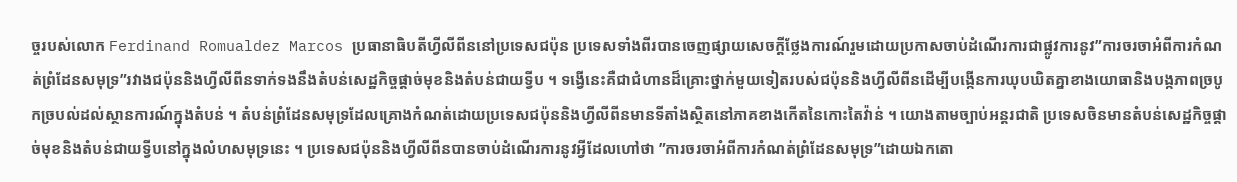ច្ចរបស់លោក Ferdinand Romualdez Marcos ប្រធានាធិបតីហ្វីលីពីននៅប្រទេសជប៉ុន ប្រទេសទាំងពីរបានចេញផ្សាយសេចក្តីថ្លែងការណ៍រួមដោយប្រកាសចាប់ដំណើរការជាផ្លូវការនូវ”ការចរចាអំពីការកំណត់ព្រំដែនសមុទ្រ”រវាងជប៉ុននិងហ្វីលីពីនទាក់ទងនឹងតំបន់សេដ្ឋកិច្ចផ្តាច់មុខនិងតំបន់ជាយទ្វីប ។ ទង្វើនេះគឺជាជំហានដ៏គ្រោះថ្នាក់មួយទៀតរបស់ជប៉ុននិងហ្វីលីពីនដើម្បីបង្កើនការឃុបឃិតគ្នាខាងយោធានិងបង្កភាពច្របូកច្របល់ដល់ស្ថានការណ៍ក្នុងតំបន់ ។ តំបន់ព្រំដែនសមុទ្រដែលគ្រោងកំណត់ដោយប្រទេសជប៉ុននិងហ្វីលីពីនមានទីតាំងស្ថិតនៅភាគខាងកើតនៃកោះតៃវ៉ាន់ ។ យោងតាមច្បាប់អន្តរជាតិ ប្រទេសចិនមានតំបន់សេដ្ឋកិច្ចផ្តាច់មុខនិងតំបន់ជាយទ្វីបនៅក្នុងលំហសមុទ្រនេះ ។ ប្រទេសជប៉ុននិងហ្វីលីពីនបានចាប់ដំណើរការនូវអ្វីដែលហៅថា ”ការចរចាអំពីការកំណត់ព្រំដែនសមុទ្រ”ដោយឯកតោ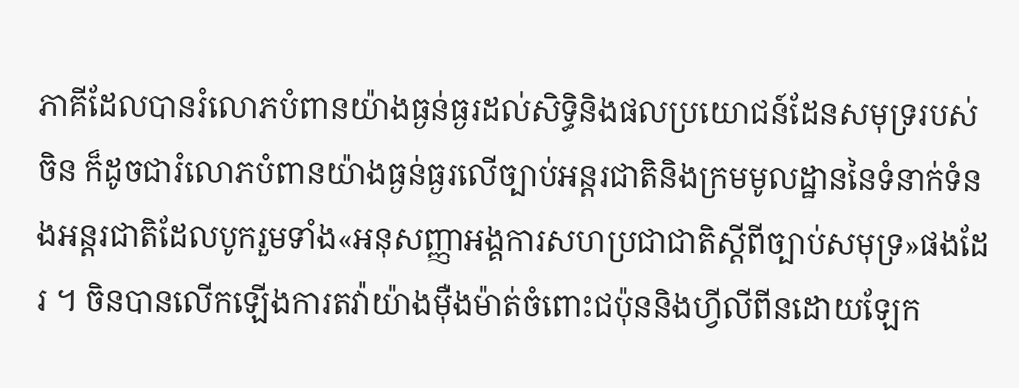ភាគីដែលបានរំលោភបំពានយ៉ាងធ្ងន់ធ្ងរដល់សិទ្ធិនិងផលប្រយោជន៍ដែនសមុទ្ររបស់ចិន ក៏ដូចជារំលោភបំពានយ៉ាងធ្ងន់ធ្ងរលើច្បាប់អន្តរជាតិនិងក្រមមូលដ្ឋាននៃទំនាក់ទំនងអន្តរជាតិដែលបូករួមទាំង«អនុសញ្ញាអង្គការសហប្រជាជាតិស្តីពីច្បាប់សមុទ្រ»ផងដែរ ។ ចិនបានលើកឡើងការតវ៉ាយ៉ាងម៉ឺងម៉ាត់ចំពោះជប៉ុននិងហ្វីលីពីនដោយឡែក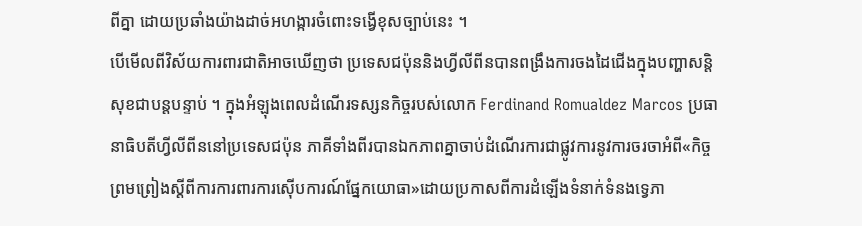ពីគ្នា ដោយប្រឆាំងយ៉ាងដាច់អហង្ការចំពោះទង្វើខុសច្បាប់នេះ ។
បើមើលពីវិស័យការពារជាតិអាចឃើញថា ប្រទេសជប៉ុននិងហ្វីលីពីនបានពង្រឹងការចងដៃជើងក្នុងបញ្ហាសន្តិសុខជាបន្តបន្ទាប់ ។ ក្នុងអំឡុងពេលដំណើរទស្សនកិច្ចរបស់លោក Ferdinand Romualdez Marcos ប្រធានាធិបតីហ្វីលីពីននៅប្រទេសជប៉ុន ភាគីទាំងពីរបានឯកភាពគ្នាចាប់ដំណើរការជាផ្លូវការនូវការចរចាអំពី«កិច្ចព្រមព្រៀងស្តីពីការការពារការស៊ើបការណ៍ផ្នែកយោធា»ដោយប្រកាសពីការដំឡើងទំនាក់ទំនងទ្វេភា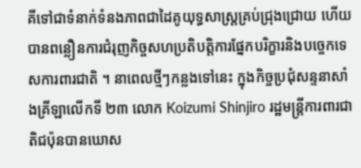គីទៅជាទំនាក់ទំនងភាពជាដៃគូយុទ្ធសាស្ត្រគ្រប់ជ្រុងជ្រោយ ហើយបានពន្លឿនការជំរុញកិច្ចសហប្រតិបតិ្តការផ្នែកបរិក្ខារនិងបច្ចេកទេសការពារជាតិ ។ នាពេលថ្មីៗកន្លងទៅនេះ ក្នុងកិច្ចប្រជុំសន្ទនាសាំងគ្រីឡាលើកទី ២៣ លោក Koizumi Shinjiro រដ្ឋមន្ត្រីការពារជាតិជប៉ុនបានឃោស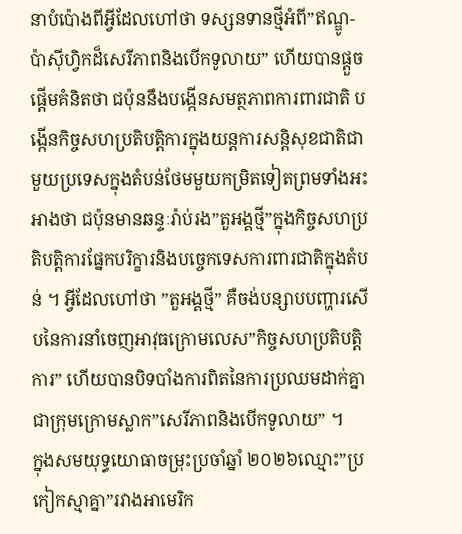នាបំប៉ោងពីអ្វីដែលហៅថា ទស្សនទានថ្មីអំពី”ឥណ្ឌូ-ប៉ាស៊ីហ្វិកដ៏សេរីភាពនិងបើកទូលាយ” ហើយបានផ្តួចផ្តើមគំនិតថា ជប៉ុននឹងបង្កើនសមត្ថភាពការពារជាតិ បង្កើនកិច្ចសហប្រតិបតិ្តការក្នុងយន្តការសន្តិសុខជាតិជាមួយប្រទេសក្នុងតំបន់ថែមមួយកម្រិតទៀតព្រមទាំងអះអាងថា ជប៉ុនមានឆន្ទៈរ៉ាប់រង”តួអង្គថ្មី”ក្នុងកិច្ចសហប្រតិបតិ្តការផ្នែកបរិក្ខារនិងបច្ចេកទេសការពារជាតិក្នុងតំបន់ ។ អ្វីដែលហៅថា ”តួអង្គថ្មី” គឺចង់បន្សាបបញ្ហារសើបនៃការនាំចេញអាវុធក្រោមលេស”កិច្ចសហប្រតិបតិ្តការ” ហើយបានបិទបាំងការពិតនៃការប្រឈមដាក់គ្នាជាក្រុមក្រោមស្លាក”សេរីភាពនិងបើកទូលាយ” ។
ក្នុងសមយុទ្ធយោធាចម្រុះប្រចាំឆ្នាំ ២០២៦ឈ្មោះ”ប្រកៀកស្មាគ្នា”រវាងអាមេរិក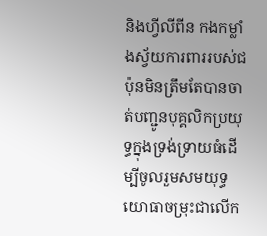និងហ្វីលីពីន កងកម្លាំងស្វ័យការពាររបស់ជប៉ុនមិនត្រឹមតែបានចាត់បញ្ជូនបុគ្គលិកប្រយុទ្ធក្នុងទ្រង់ទ្រាយធំដើម្បីចូលរួមសមយុទ្ធយោធាចម្រុះជាលើក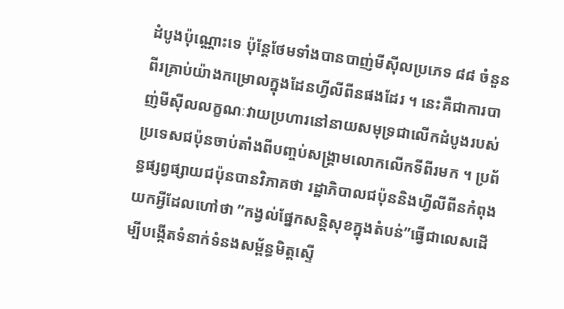ដំបូងប៉ុណ្ណោះទេ ប៉ុន្តែថែមទាំងបានបាញ់មីស៊ីលប្រភេទ ៨៨ ចំនួនពីរគ្រាប់យ៉ាងកម្រោលក្នុងដែនហ្វីលីពីនផងដែរ ។ នេះគឺជាការបាញ់មីស៊ីលលក្ខណៈវាយប្រហារនៅនាយសមុទ្រជាលើកដំបូងរបស់ប្រទេសជប៉ុនចាប់តាំងពីបញ្ចប់សង្គ្រាមលោកលើកទីពីរមក ។ ប្រព័ន្ធផ្សព្វផ្សាយជប៉ុនបានវិភាគថា រដ្ឋាភិបាលជប៉ុននិងហ្វីលីពីនកំពុងយកអ្វីដែលហៅថា ”កង្វល់ផ្នែកសន្តិសុខក្នុងតំបន់”ធ្វើជាលេសដើម្បីបង្កើតទំនាក់ទំនងសម្ព័ន្ធមិត្តស្ទើ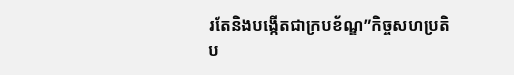រតែនិងបង្កើតជាក្របខ័ណ្ឌ”កិច្ចសហប្រតិប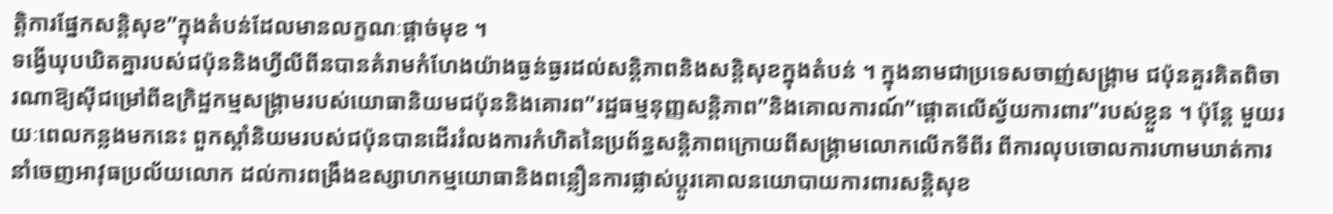ត្តិការផ្នែកសន្តិសុខ”ក្នុងតំបន់ដែលមានលក្ខណៈផ្តាច់មុខ ។
ទង្វើឃុបឃិតគ្នារបស់ជប៉ុននិងហ្វីលីពីនបានគំរាមកំហែងយ៉ាងធ្ងន់ធ្ងរដល់សន្តិភាពនិងសន្តិសុខក្នុងតំបន់ ។ ក្នុងនាមជាប្រទេសចាញ់សង្រ្គាម ជប៉ុនគួរគិតពិចារណាឱ្យស៊ីជម្រៅពីឧក្រិដ្ឋកម្មសង្គ្រាមរបស់យោធានិយមជប៉ុននិងគោរព”រដ្ឋធម្មនុញ្ញសន្តិភាព”និងគោលការណ៍”ផ្តោតលើស្វ័យការពារ”របស់ខ្លួន ។ ប៉ុន្តែ មួយរយៈពេលកន្លងមកនេះ ពួកស្តាំនិយមរបស់ជប៉ុនបានដើររំលងការកំហិតនៃប្រព័ន្ធសន្តិភាពក្រោយពីសង្គ្រាមលោកលើកទីពីរ ពីការលុបចោលការហាមឃាត់ការនាំចេញអាវុធប្រល័យលោក ដល់ការពង្រឹងឧស្សាហកម្មយោធានិងពន្លឿនការផ្លាស់ប្តូរគោលនយោបាយការពារសន្តិសុខ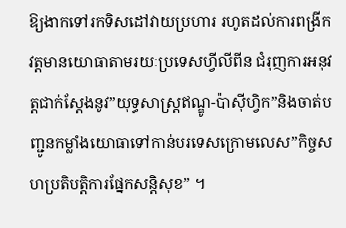ឱ្យងាកទៅរកទិសដៅវាយប្រហារ រហូតដល់ការពង្រីកវត្តមានយោធាតាមរយៈប្រទេសហ្វីលីពីន ជំរុញការអនុវត្តជាក់ស្តែងនូវ”យុទ្ធសាស្ត្រឥណ្ឌូ-ប៉ាស៊ីហ្វិក”និងចាត់បញ្ជូនកម្លាំងយោធាទៅកាន់បរទេសក្រោមលេស”កិច្ចសហប្រតិបត្តិការផ្នែកសន្តិសុខ” ។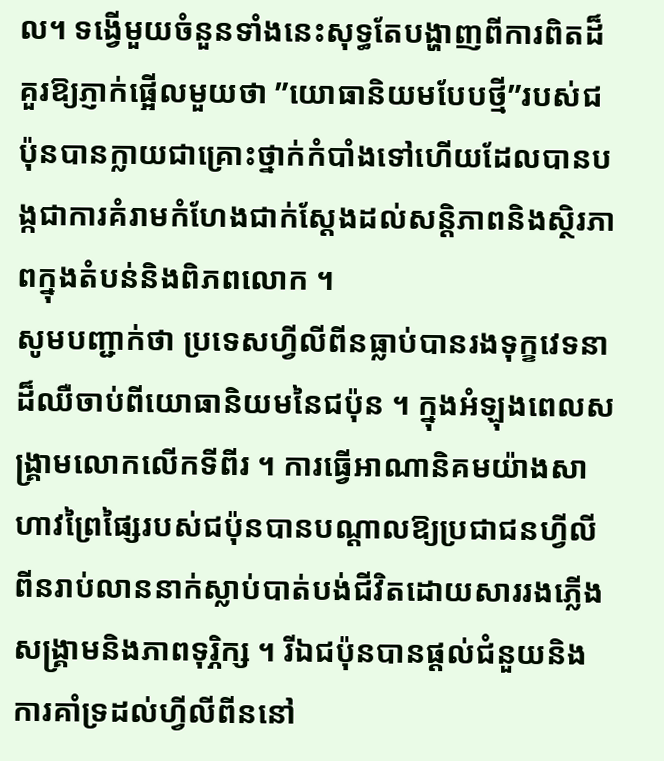ល។ ទង្វើមួយចំនួនទាំងនេះសុទ្ធតែបង្ហាញពីការពិតដ៏គួរឱ្យភ្ញាក់ផ្អើលមួយថា ”យោធានិយមបែបថ្មី”របស់ជប៉ុនបានក្លាយជាគ្រោះថ្នាក់កំបាំងទៅហើយដែលបានបង្កជាការគំរាមកំហែងជាក់ស្តែងដល់សន្តិភាពនិងស្ថិរភាពក្នុងតំបន់និងពិភពលោក ។
សូមបញ្ជាក់ថា ប្រទេសហ្វីលីពីនធ្លាប់បានរងទុក្ខវេទនាដ៏ឈឺចាប់ពីយោធានិយមនៃជប៉ុន ។ ក្នុងអំឡុងពេលសង្គ្រាមលោកលើកទីពីរ ។ ការធ្វើអាណានិគមយ៉ាងសាហាវព្រៃផ្សៃរបស់ជប៉ុនបានបណ្តាលឱ្យប្រជាជនហ្វីលីពីនរាប់លាននាក់ស្លាប់បាត់បង់ជីវិតដោយសាររងភ្លើងសង្គ្រាមនិងភាពទុរ្ភិក្ស ។ រីឯជប៉ុនបានផ្តល់ជំនួយនិងការគាំទ្រដល់ហ្វីលីពីននៅ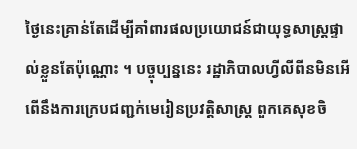ថ្ងៃនេះគ្រាន់តែដើម្បីគាំពារផលប្រយោជន៍ជាយុទ្ធសាស្ត្រផ្ទាល់ខ្លួនតែប៉ុណ្ណោះ ។ បច្ចុប្បន្ននេះ រដ្ឋាភិបាលហ្វីលីពីនមិនអើពើនឹងការក្រេបជញ្ជក់មេរៀនប្រវត្តិសាស្ត្រ ពួកគេសុខចិ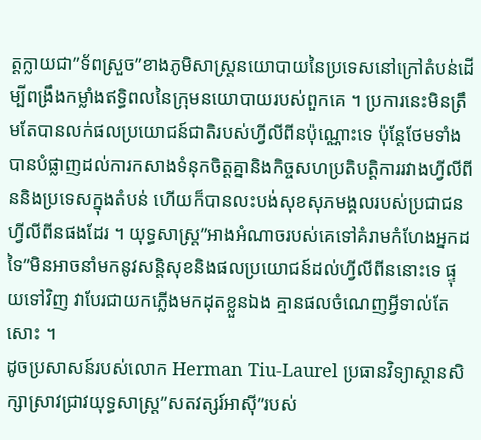ត្តក្លាយជា”ទ័ពស្រួច”ខាងភូមិសាស្ត្រនយោបាយនៃប្រទេសនៅក្រៅតំបន់ដើម្បីពង្រឹងកម្លាំងឥទ្ធិពលនៃក្រុមនយោបាយរបស់ពួកគេ ។ ប្រការនេះមិនត្រឹមតែបានលក់ផលប្រយោជន៍ជាតិរបស់ហ្វីលីពីនប៉ុណ្ណោះទេ ប៉ុន្តែថែមទាំងបានបំផ្លាញដល់ការកសាងទំនុកចិត្តគ្នានិងកិច្ចសហប្រតិបត្តិការរវាងហ្វីលីពីននិងប្រទេសក្នុងតំបន់ ហើយក៏បានលះបង់សុខសុភមង្គលរបស់ប្រជាជនហ្វីលីពីនផងដែរ ។ យុទ្ធសាស្ត្រ”អាងអំណាចរបស់គេទៅគំរាមកំហែងអ្នកដទៃ”មិនអាចនាំមកនូវសន្តិសុខនិងផលប្រយោជន៍ដល់ហ្វីលីពីននោះទេ ផ្ទុយទៅវិញ វាបែរជាយកភ្លើងមកដុតខ្លួនឯង គ្មានផលចំណេញអ្វីទាល់តែសោះ ។
ដូចប្រសាសន៍របស់លោក Herman Tiu-Laurel ប្រធានវិទ្យាស្ថានសិក្សាស្រាវជ្រាវយុទ្ធសាស្ត្រ”សតវត្សរ៍អាស៊ី”របស់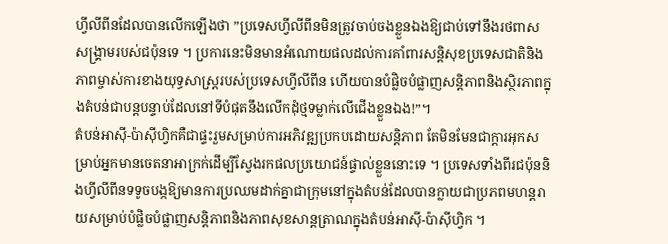ហ្វីលីពីនដែលបានលើកឡើងថា ”ប្រទេសហ្វីលីពីនមិនត្រូវចាប់ចងខ្លួនឯងឱ្យជាប់ទៅនឹងរថពាសសង្គ្រាមរបស់ជប៉ុនទេ ។ ប្រការនេះមិនមានអំណោយផលដល់ការគាំពារសន្តិសុខប្រទេសជាតិនិងភាពម្ចាស់ការខាងយុទ្ធសាស្ត្ររបស់ប្រទេសហ្វីលីពីន ហើយបានបំផ្លិចបំផ្លាញសន្តិភាពនិងស្ថិរភាពក្នុងតំបន់ជាបន្តបន្ទាប់ដែលនៅទីបំផុតនឹងលើកដុំថ្មទម្លាក់លើជើងខ្លួនឯង!”។
តំបន់អាស៊ី-ប៉ាស៊ីហ្វិកគឺជាផ្ទះរួមសម្រាប់ការអភិវឌ្ឍប្រកបដោយសន្តិភាព តែមិនមែនជាក្តារអុកសម្រាប់អ្នកមានចេតនាអាក្រក់ដើម្បីស្វែងរកផលប្រយោជន៍ផ្ទាល់ខ្លួននោះទេ ។ ប្រទេសទាំងពីរជប៉ុននិងហ្វីលីពីនទទូចបង្កឱ្យមានការប្រឈមដាក់គ្នាជាក្រុមនៅក្នុងតំបន់ដែលបានក្លាយជាប្រភពមហន្តរាយសម្រាប់បំផ្លិចបំផ្លាញសន្តិភាពនិងភាពសុខសាន្តត្រាណក្នុងតំបន់អាស៊ី-ប៉ាស៊ីហ្វិក ។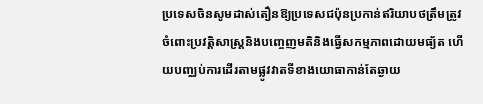ប្រទេសចិនសូមដាស់តឿនឱ្យប្រទេសជប៉ុនប្រកាន់ឥរិយាបថត្រឹមត្រូវចំពោះប្រវត្តិសាស្ត្រនិងបញ្ចេញមតិនិងធ្វើសកម្មភាពដោយមធ្យ័ត ហើយបញ្ឈប់ការដើរតាមផ្លូវវាតទីខាងយោធាកាន់តែឆ្ងាយ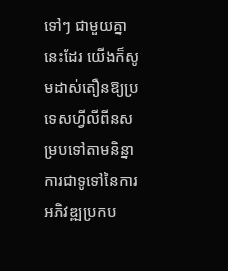ទៅៗ ជាមួយគ្នានេះដែរ យើងក៏សូមដាស់តឿនឱ្យប្រទេសហ្វីលីពីនសម្របទៅតាមនិន្នាការជាទូទៅនៃការអភិវឌ្ឍប្រកប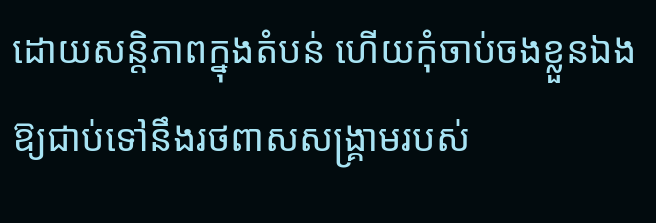ដោយសន្តិភាពក្នុងតំបន់ ហើយកុំចាប់ចងខ្លួនឯងឱ្យជាប់ទៅនឹងរថពាសសង្គ្រាមរបស់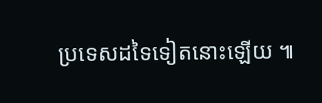ប្រទេសដទៃទៀតនោះឡើយ ៕